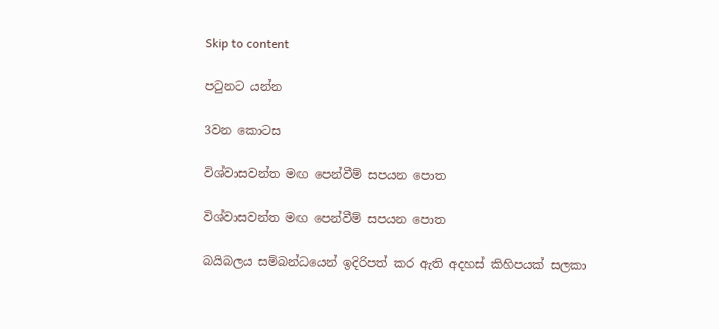Skip to content

පටුනට යන්න

3වන කොටස

විශ්වාසවන්ත මඟ පෙන්වීම් සපයන පොත

විශ්වාසවන්ත මඟ පෙන්වීම් සපයන පොත

බයිබලය සම්බන්ධයෙන් ඉදිරිපත් කර ඇති අදහස් කිහිපයක් සලකා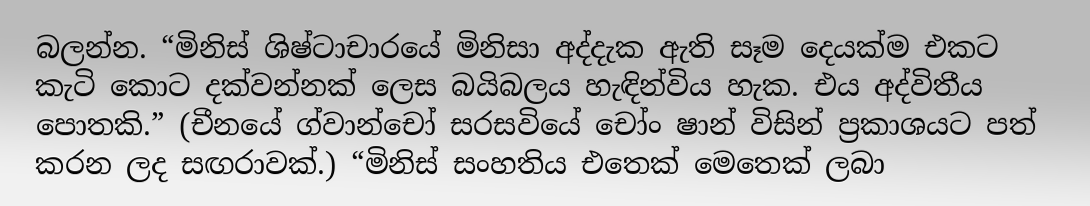බලන්න. “මිනිස් ශිෂ්ටාචාරයේ මිනිසා අද්දැක ඇති සෑම දෙයක්ම එකට කැටි කොට දක්වන්නක් ලෙස බයිබලය හැඳින්විය හැක. එය අද්විතීය පොතකි.” (චීනයේ ග්වාන්චෝ සරසවියේ චෝං ෂාන් විසින් ප්‍රකාශයට පත් කරන ලද සඟරාවක්.) “මිනිස් සංහතිය එතෙක් මෙතෙක් ලබා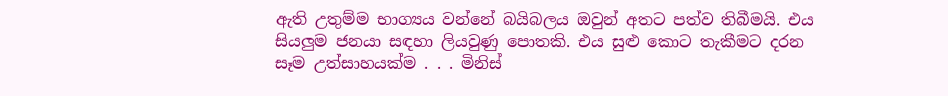ඇති උතුම්ම භාග්‍යය වන්නේ බයිබලය ඔවුන් අතට පත්ව තිබීමයි. එය සියලුම ජනයා සඳහා ලියවුණු පොතකි. එය සුළු කොට තැකීමට දරන සෑම උත්සාහයක්ම . . . මිනිස්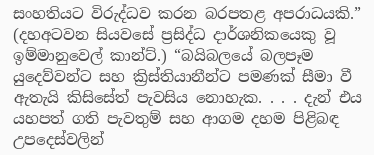සංහතියට විරුද්ධව කරන බරපතළ අපරාධයකි.” (දහඅටවන සියවසේ ප්‍රසිද්ධ දාර්ශනිකයෙකු වූ ඉම්මානුවෙල් කාන්ට්.) “බයිබලයේ බලපෑම යුදෙව්වන්ට සහ ක්‍රිස්තියානීන්ට පමණක් සීමා වී ඇතැයි කිසිසේත් පැවසිය නොහැක. . . . දැන් එය යහපත් ගති පැවතුම් සහ ආගම දහම පිළිබඳ උපදෙස්වලින්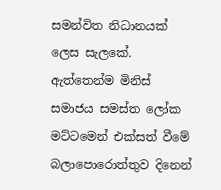සමන්විත නිධානයක් ලෙස සැලකේ. ඇත්තෙන්ම මිනිස් සමාජය සමස්ත ලෝක මට්ටමෙන් එක්සත් වීමේ බලාපොරොත්තුව දිනෙන්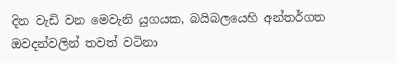දින වැඩි වන මෙවැනි යුගයක, බයිබලයෙහි අන්තර්ගත ඔවදන්වලින් තවත් වටිනා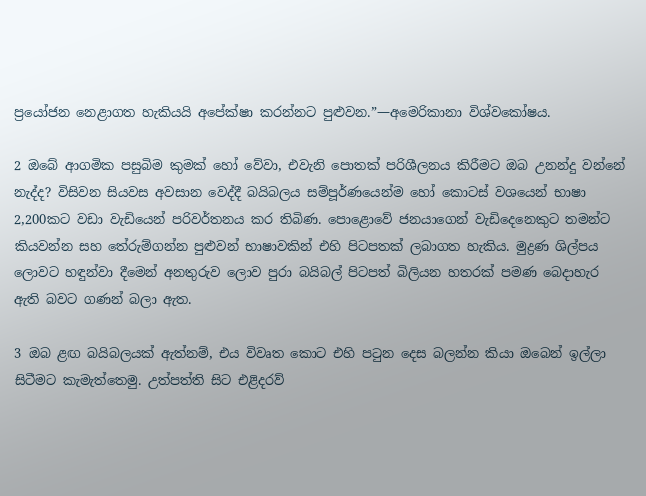ප්‍රයෝජන නෙළාගත හැකියයි අපේක්ෂා කරන්නට පුළුවන.”—අමෙරිකානා විශ්වකෝෂය.

2 ඔබේ ආගමික පසුබිම කුමක් හෝ වේවා, එවැනි පොතක් පරිශීලනය කිරීමට ඔබ උනන්දු වන්නේ නැද්ද? විසිවන සියවස අවසාන වෙද්දී බයිබලය සම්පූර්ණයෙන්ම හෝ කොටස් වශයෙන් භාෂා 2,200කට වඩා වැඩියෙන් පරිවර්තනය කර තිබිණ. පොළොවේ ජනයාගෙන් වැඩිදෙනෙකුට තමන්ට කියවන්න සහ තේරුම්ගන්න පුළුවන් භාෂාවකින් එහි පිටපතක් ලබාගත හැකිය. මුද්‍රණ ශිල්පය ලොවට හඳුන්වා දීමෙන් අනතුරුව ලොව පුරා බයිබල් පිටපත් බිලියන හතරක් පමණ බෙදාහැර ඇති බවට ගණන් බලා ඇත.

3 ඔබ ළඟ බයිබලයක් ඇත්නම්, එය විවෘත කොට එහි පටුන දෙස බලන්න කියා ඔබෙන් ඉල්ලා සිටීමට කැමැත්තෙමු. උත්පත්ති සිට එළිදරව්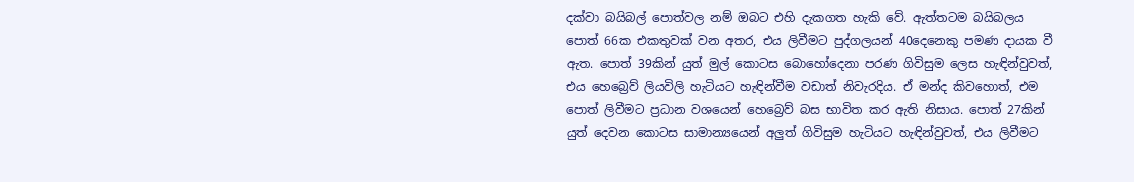දක්වා බයිබල් පොත්වල නම් ඔබට එහි දැකගත හැකි වේ. ඇත්තටම බයිබලය පොත් 66ක එකතුවක් වන අතර, එය ලිවීමට පුද්ගලයන් 40දෙනෙකු පමණ දායක වී ඇත. පොත් 39කින් යුත් මුල් කොටස බොහෝදෙනා පරණ ගිවිසුම ලෙස හැඳින්වුවත්, එය හෙබ්‍රෙව් ලියවිලි හැටියට හැඳින්වීම වඩාත් නිවැරදිය. ඒ මන්ද කිවහොත්, එම පොත් ලිවීමට ප්‍රධාන වශයෙන් හෙබ්‍රෙව් බස භාවිත කර ඇති නිසාය. පොත් 27කින් යුත් දෙවන කොටස සාමාන්‍යයෙන් අලුත් ගිවිසුම හැටියට හැඳින්වුවත්, එය ලිවීමට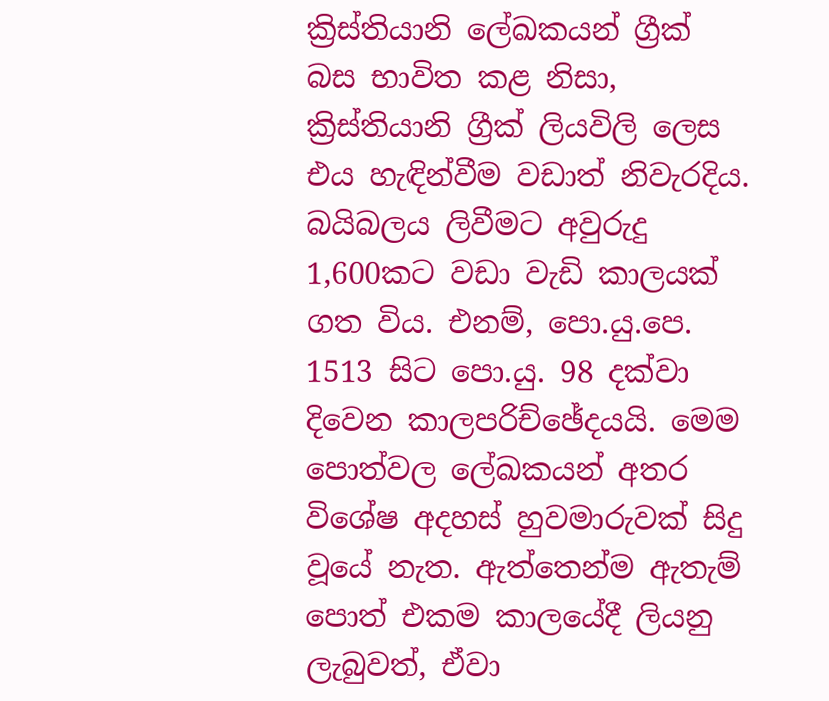ක්‍රිස්තියානි ලේඛකයන් ග්‍රීක් බස භාවිත කළ නිසා, ක්‍රිස්තියානි ග්‍රීක් ලියවිලි ලෙස එය හැඳින්වීම වඩාත් නිවැරදිය. බයිබලය ලිවීමට අවුරුදු 1,600කට වඩා වැඩි කාලයක් ගත විය. එනම්, පො.යු.පෙ. 1513 සිට පො.යු. 98 දක්වා දිවෙන කාලපරිච්ඡේදයයි. මෙම පොත්වල ලේඛකයන් අතර විශේෂ අදහස් හුවමාරුවක් සිදු වූයේ නැත. ඇත්තෙන්ම ඇතැම් පොත් එකම කාලයේදී ලියනු ලැබුවත්, ඒවා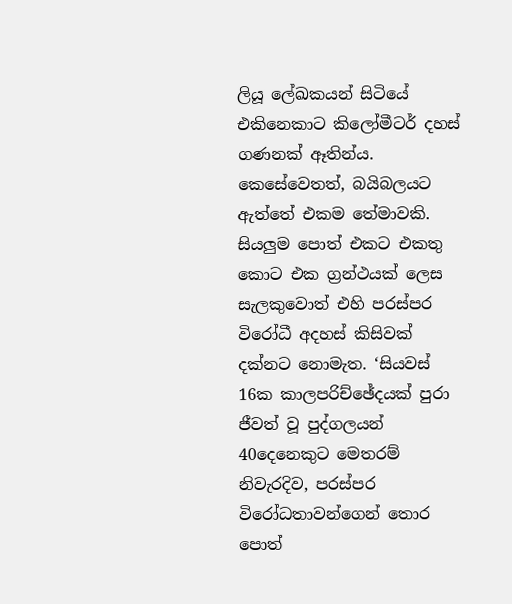ලියූ ලේඛකයන් සිටියේ එකිනෙකාට කිලෝමීටර් දහස් ගණනක් ඈතින්ය. කෙසේවෙතත්, බයිබලයට ඇත්තේ එකම තේමාවකි. සියලුම පොත් එකට එකතු කොට එක ග්‍රන්ථයක් ලෙස සැලකුවොත් එහි පරස්පර විරෝධී අදහස් කිසිවක් දක්නට නොමැත. ‘සියවස් 16ක කාලපරිච්ඡේදයක් පුරා ජීවත් වූ පුද්ගලයන් 40දෙනෙකුට මෙතරම් නිවැරදිව, පරස්පර විරෝධතාවන්ගෙන් තොර පොත්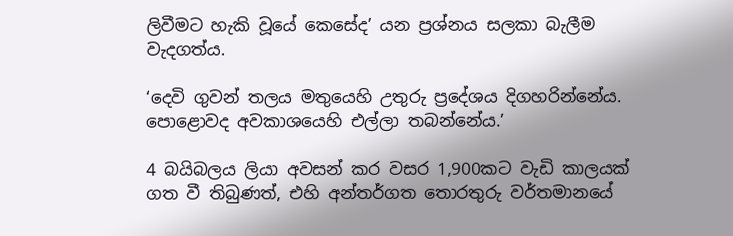ලිවීමට හැකි වූයේ කෙසේද’ යන ප්‍රශ්නය සලකා බැලීම වැදගත්ය.

‘දෙවි ගුවන් තලය මතුයෙහි උතුරු ප්‍රදේශය දිගහරින්නේය. පොළොවද අවකාශයෙහි එල්ලා තබන්නේය.’

4 බයිබලය ලියා අවසන් කර වසර 1,900කට වැඩි කාලයක් ගත වී තිබුණත්, එහි අන්තර්ගත තොරතුරු වර්තමානයේ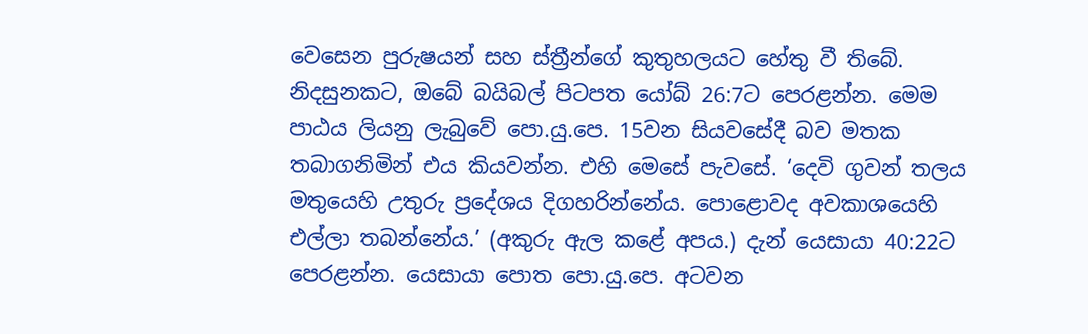වෙසෙන පුරුෂයන් සහ ස්ත්‍රීන්ගේ කුතුහලයට හේතු වී තිබේ. නිදසුනකට, ඔබේ බයිබල් පිටපත යෝබ් 26:7ට පෙරළන්න. මෙම පාඨය ලියනු ලැබුවේ පො.යු.පෙ. 15වන සියවසේදී බව මතක තබාගනිමින් එය කියවන්න. එහි මෙසේ පැවසේ. ‘දෙවි ගුවන් තලය මතුයෙහි උතුරු ප්‍රදේශය දිගහරින්නේය. පොළොවද අවකාශයෙහි එල්ලා තබන්නේය.’ (අකුරු ඇල කළේ අපය.) දැන් යෙසායා 40:22ට පෙරළන්න. යෙසායා පොත පො.යු.පෙ. අටවන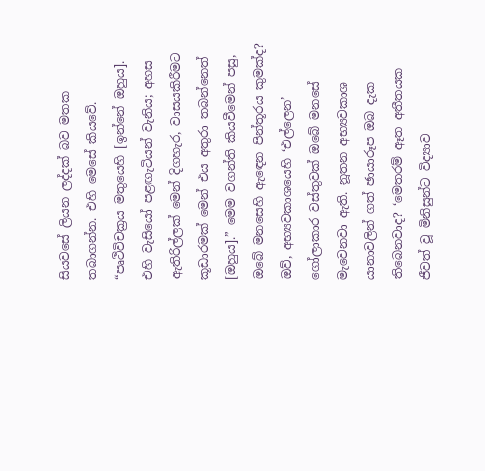සියවසේ ලියන ලද්දක් බව මතක තබාගන්න. එහි මෙසේ කියවේ. “පෘථිවිචක්‍රය මතුයෙහි [ඉන්නේ ඔහුය]. එහි වැසියෝ පළඟැටියන් වැනිය; අහස ඇතිරිල්ලක් මෙන් දිගහැර, වාසයකිරීමට කූඩාරමක් මෙන් එය අතුරා තබන්නෙත් [ඔහුය].” මෙම වගන්ති කියවීමෙන් පසු, ඔබේ මනසෙහි ඇඳෙන පින්තූරය කුමක්ද? ඔව්, අභ්‍යවකාශයෙහි ‘එල්ලෙන’ ගෝලාකාර වස්තුවක් ඔබේ මනසේ මැවෙනවා ඇති. නූතන අභ්‍යවකාශ යානාවලින් ගත් ඡායාරූප ඔබ දැක තිබෙනවාද? ‘මෙතරම් ඈත අතීතයක ජීවත් වූ මිනිසුන්ට විද්‍යාව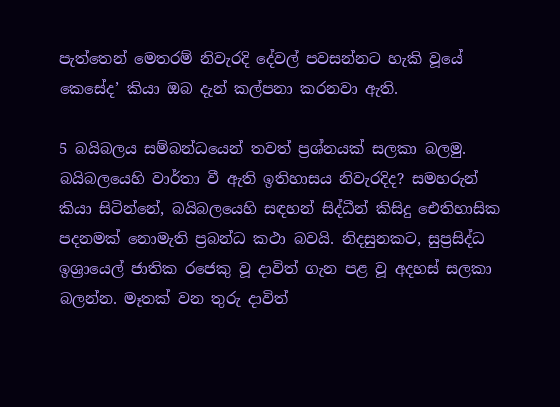පැත්තෙන් මෙතරම් නිවැරදි දේවල් පවසන්නට හැකි වූයේ කෙසේද’ කියා ඔබ දැන් කල්පනා කරනවා ඇති.

5 බයිබලය සම්බන්ධයෙන් තවත් ප්‍රශ්නයක් සලකා බලමු. බයිබලයෙහි වාර්තා වී ඇති ඉතිහාසය නිවැරදිද? සමහරුන් කියා සිටින්නේ, බයිබලයෙහි සඳහන් සිද්ධීන් කිසිදු ඓතිහාසික පදනමක් නොමැති ප්‍රබන්ධ කථා බවයි. නිදසුනකට, සුප්‍රසිද්ධ ඉශ්‍රායෙල් ජාතික රජෙකු වූ දාවිත් ගැන පළ වූ අදහස් සලකා බලන්න. මෑතක් වන තුරු දාවිත්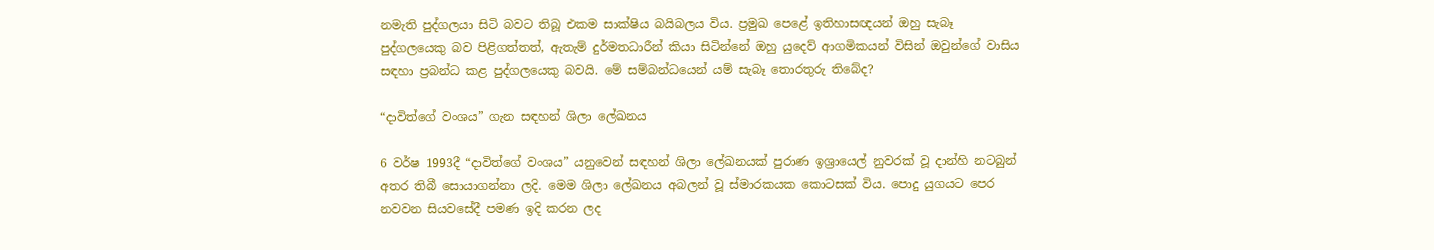නමැති පුද්ගලයා සිටි බවට තිබූ එකම සාක්ෂිය බයිබලය විය. ප්‍රමුඛ පෙළේ ඉතිහාසඥයන් ඔහු සැබෑ පුද්ගලයෙකු බව පිළිගත්තත්, ඇතැම් දුර්මතධාරීන් කියා සිටින්නේ ඔහු යුදෙව් ආගමිකයන් විසින් ඔවුන්ගේ වාසිය සඳහා ප්‍රබන්ධ කළ පුද්ගලයෙකු බවයි. මේ සම්බන්ධයෙන් යම් සැබෑ තොරතුරු තිබේද?

“දාවිත්ගේ වංශය” ගැන සඳහන් ශිලා ලේඛනය

6 වර්ෂ 1993දී “දාවිත්ගේ වංශය” යනුවෙන් සඳහන් ශිලා ලේඛනයක් පුරාණ ඉශ්‍රායෙල් නුවරක් වූ දාන්හි නටබුන් අතර තිබී සොයාගන්නා ලදි. මෙම ශිලා ලේඛනය අබලන් වූ ස්මාරකයක කොටසක් විය. පොදු යුගයට පෙර නවවන සියවසේදී පමණ ඉදි කරන ලද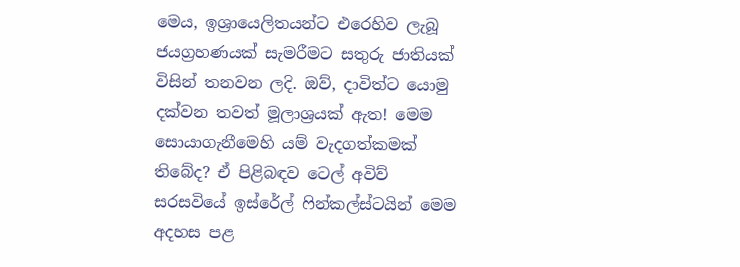මෙය, ඉශ්‍රායෙලිතයන්ට එරෙහිව ලැබූ ජයග්‍රහණයක් සැමරීමට සතුරු ජාතියක් විසින් තනවන ලදි. ඔව්, දාවිත්ට යොමු දක්වන තවත් මූලාශ්‍රයක් ඇත! මෙම සොයාගැනීමෙහි යම් වැදගත්කමක් තිබේද? ඒ පිළිබඳව ටෙල් අවිව් සරසවියේ ඉස්රේල් ෆින්කල්ස්ටයින් මෙම අදහස පළ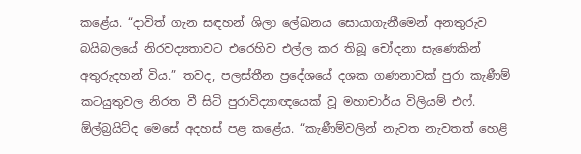කළේය. “දාවිත් ගැන සඳහන් ශිලා ලේඛනය සොයාගැනීමෙන් අනතුරුව බයිබලයේ නිරවද්‍යතාවට එරෙහිව එල්ල කර තිබූ චෝදනා සැණෙකින් අතුරුදහන් විය.” තවද, පලස්තීන ප්‍රදේශයේ දශක ගණනාවක් පුරා කැණීම් කටයුතුවල නිරත වී සිටි පුරාවිද්‍යාඥයෙක් වූ මහාචාර්ය විලියම් එෆ්. ඕල්බ්‍රයිට්ද මෙසේ අදහස් පළ කළේය. “කැණීම්වලින් නැවත නැවතත් හෙළි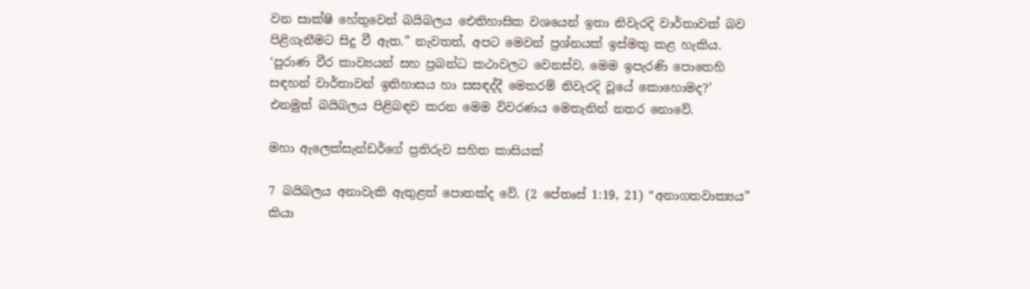වන සාක්ෂි හේතුවෙන් බයිබලය ඓතිහාසික වශයෙන් ඉතා නිවැරදි වාර්තාවක් බව පිළිගැනීමට සිදු වී ඇත.” නැවතත්, අපට මෙවන් ප්‍රශ්නයක් ඉස්මතු කළ හැකිය. ‘පුරාණ වීර කාව්‍යයන් සහ ප්‍රබන්ධ කථාවලට වෙනස්ව, මෙම ඉපැරණි පොතෙහි සඳහන් වාර්තාවන් ඉතිහාසය හා සසඳද්දී මෙතරම් නිවැරදි වූයේ කොහොමද?’ එනමුත් බයිබලය පිළිබඳව කරන මෙම විවරණය මෙතැනින් නතර නොවේ.

මහා ඇලෙක්සැන්ඩර්ගේ ප්‍රතිරුව සහිත කාසියක්

7 බයිබලය අනාවැකි ඇතුළත් පොතක්ද වේ. (2 පේතෘස් 1:19, 21) “අනාගතවාක්‍යය” කියා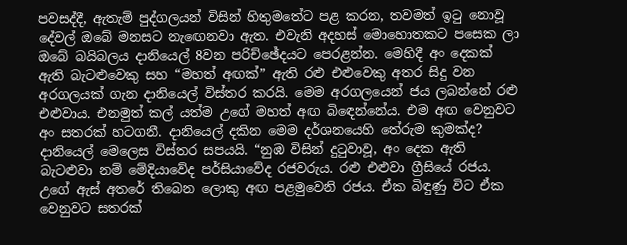පවසද්දී, ඇතැම් පුද්ගලයන් විසින් හිතුමතේට පළ කරන, තවමත් ඉටු නොවූ දේවල් ඔබේ මනසට නැඟෙනවා ඇත. එවැනි අදහස් මොහොතකට පසෙක ලා ඔබේ බයිබලය දානියෙල් 8වන පරිච්ඡේදයට පෙරළන්න. මෙහිදී අං දෙකක් ඇති බැටළුවෙකු සහ “මහත් අඟක්” ඇති රළු එළුවෙකු අතර සිදු වන අරගලයක් ගැන දානියෙල් විස්තර කරයි. මෙම අරගලයෙන් ජය ලබන්නේ රළු එළුවාය. එනමුත් කල් යත්ම උගේ මහත් අඟ බිඳෙන්නේය. එම අඟ වෙනුවට අං සතරක් හටගනී. දානියෙල් දකින මෙම දර්ශනයෙහි තේරුම කුමක්ද? දානියෙල් මෙලෙස විස්තර සපයයි. “නුඹ විසින් දුටුවාවූ, අං දෙක ඇති බැටළුවා නම් මේදියාවේද පර්සියාවේද රජවරුය. රළු එළුවා ග්‍රීසියේ රජය. උගේ ඇස් අතරේ තිබෙන ලොකු අඟ පළමුවෙනි රජය. ඒක බිඳුණු විට ඒක වෙනුවට සතරක්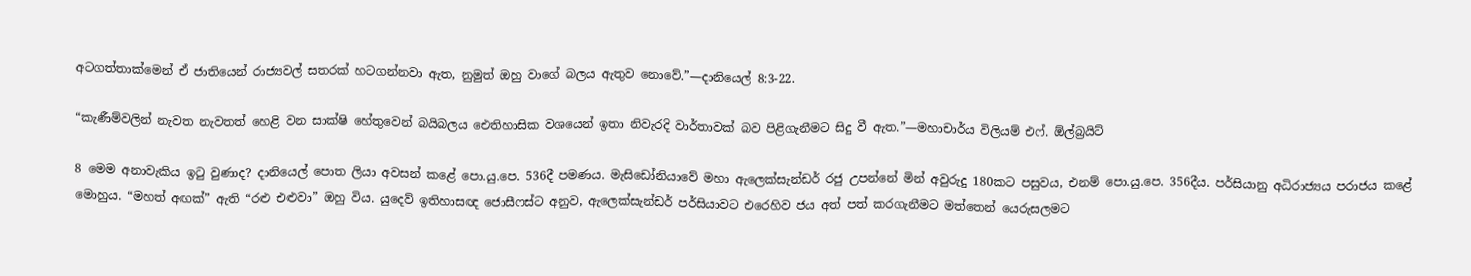අටගත්තාක්මෙන් ඒ ජාතියෙන් රාජ්‍යවල් සතරක් හටගන්නවා ඇත, නුමුත් ඔහු වාගේ බලය ඇතුව නොවේ.”—දානියෙල් 8:3-22.

“කැණීම්වලින් නැවත නැවතත් හෙළි වන සාක්ෂි හේතුවෙන් බයිබලය ඓතිහාසික වශයෙන් ඉතා නිවැරදි වාර්තාවක් බව පිළිගැනීමට සිදු වී ඇත.”—මහාචාර්ය විලියම් එෆ්. ඕල්බ්‍රයිට්

8 මෙම අනාවැකිය ඉටු වුණාද? දානියෙල් පොත ලියා අවසන් කළේ පො.යු.පෙ. 536දී පමණය. මැසිඩෝනියාවේ මහා ඇලෙක්සැන්ඩර් රජු උපන්නේ මින් අවුරුදු 180කට පසුවය, එනම් පො.යු.පෙ. 356දීය. පර්සියානු අධිරාජ්‍යය පරාජය කළේ මොහුය. “මහත් අඟක්” ඇති “රළු එළුවා” ඔහු විය. යුදෙව් ඉතිහාසඥ ජොසීෆස්ට අනුව, ඇලෙක්සැන්ඩර් පර්සියාවට එරෙහිව ජය අත් පත් කරගැනීමට මත්තෙන් යෙරුසලමට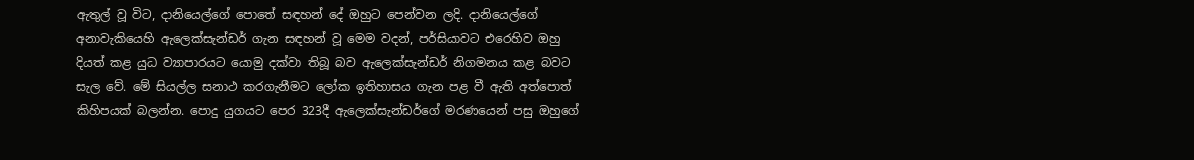ඇතුල් වූ විට, දානියෙල්ගේ පොතේ සඳහන් දේ ඔහුට පෙන්වන ලදි. දානියෙල්ගේ අනාවැකියෙහි ඇලෙක්සැන්ඩර් ගැන සඳහන් වූ මෙම වදන්, පර්සියාවට එරෙහිව ඔහු දියත් කළ යුධ ව්‍යාපාරයට යොමු දක්වා තිබූ බව ඇලෙක්සැන්ඩර් නිගමනය කළ බවට සැල වේ. මේ සියල්ල සනාථ කරගැනීමට ලෝක ඉතිහාසය ගැන පළ වී ඇති අත්පොත් කිහිපයක් බලන්න. පොදු යුගයට පෙර 323දී ඇලෙක්සැන්ඩර්ගේ මරණයෙන් පසු ඔහුගේ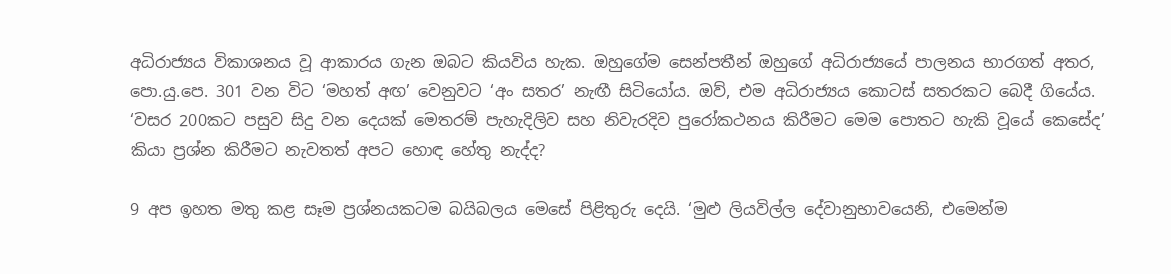අධිරාජ්‍යය විකාශනය වූ ආකාරය ගැන ඔබට කියවිය හැක. ඔහුගේම සෙන්පතීන් ඔහුගේ අධිරාජ්‍යයේ පාලනය භාරගත් අතර, පො.යු.පෙ. 301 වන විට ‘මහත් අඟ’ වෙනුවට ‘අං සතර’ නැඟී සිටියෝය. ඔව්, එම අධිරාජ්‍යය කොටස් සතරකට බෙදී ගියේය. ‘වසර 200කට පසුව සිදු වන දෙයක් මෙතරම් පැහැදිලිව සහ නිවැරදිව පුරෝකථනය කිරීමට මෙම පොතට හැකි වූයේ කෙසේද’ කියා ප්‍රශ්න කිරීමට නැවතත් අපට හොඳ හේතු නැද්ද?

9 අප ඉහත මතු කළ සෑම ප්‍රශ්නයකටම බයිබලය මෙසේ පිළිතුරු දෙයි. ‘මුළු ලියවිල්ල දේවානුභාවයෙනි, එමෙන්ම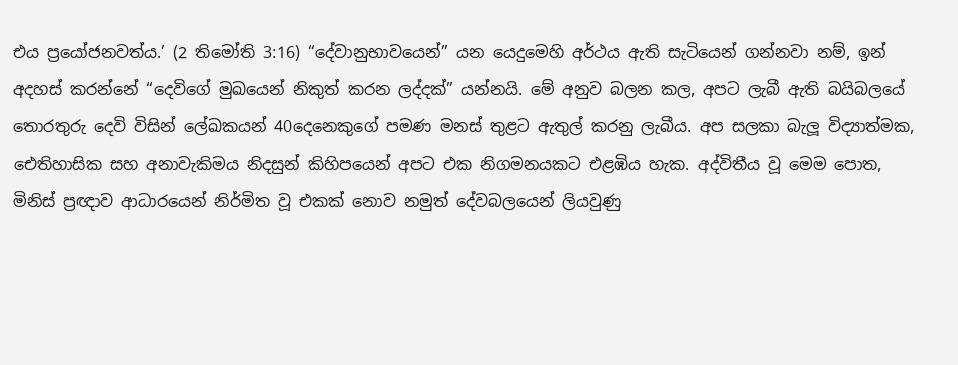එය ප්‍රයෝජනවත්ය.’ (2 තිමෝති 3:16) “දේවානුභාවයෙන්” යන යෙදුමෙහි අර්ථය ඇති සැටියෙන් ගන්නවා නම්, ඉන් අදහස් කරන්නේ “දෙවිගේ මුඛයෙන් නිකුත් කරන ලද්දක්” යන්නයි. මේ අනුව බලන කල, අපට ලැබී ඇති බයිබලයේ තොරතුරු දෙවි විසින් ලේඛකයන් 40දෙනෙකුගේ පමණ මනස් තුළට ඇතුල් කරනු ලැබීය. අප සලකා බැලූ විද්‍යාත්මක, ඓතිහාසික සහ අනාවැකිමය නිදසුන් කිහිපයෙන් අපට එක නිගමනයකට එළඹිය හැක. අද්විතීය වූ මෙම පොත, මිනිස් ප්‍රඥාව ආධාරයෙන් නිර්මිත වූ එකක් නොව නමුත් දේවබලයෙන් ලියවුණු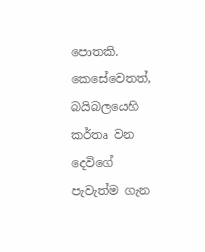පොතකි. කෙසේවෙතත්, බයිබලයෙහි කර්තෘ වන දෙවිගේ පැවැත්ම ගැන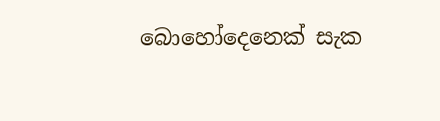බොහෝදෙනෙක් සැක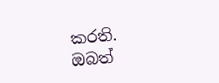කරති. ඔබත්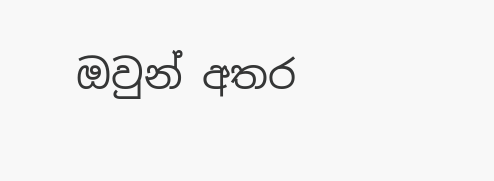ඔවුන් අතර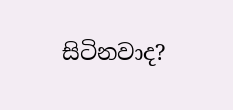සිටිනවාද?